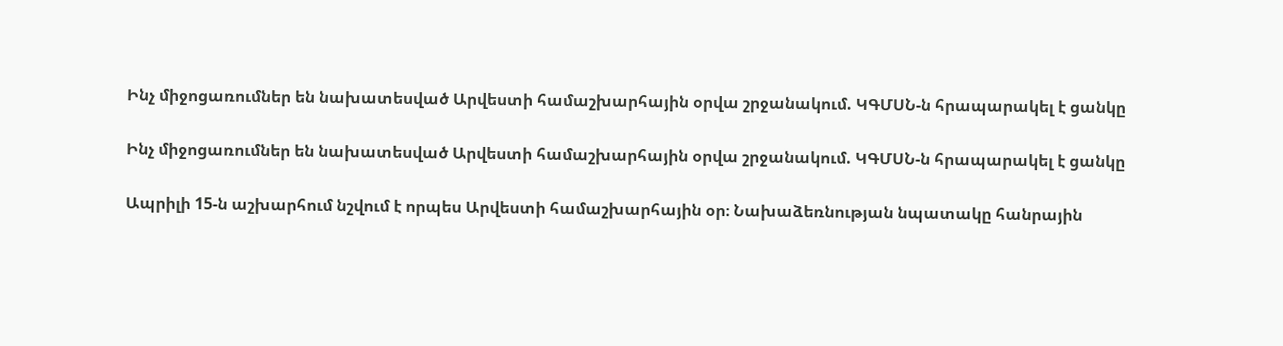Ինչ միջոցառումներ են նախատեսված Արվեստի համաշխարհային օրվա շրջանակում. ԿԳՄՍՆ-ն հրապարակել է ցանկը

Ինչ միջոցառումներ են նախատեսված Արվեստի համաշխարհային օրվա շրջանակում. ԿԳՄՍՆ-ն հրապարակել է ցանկը

Ապրիլի 15-ն աշխարհում նշվում է որպես Արվեստի համաշխարհային օր։ Նախաձեռնության նպատակը հանրային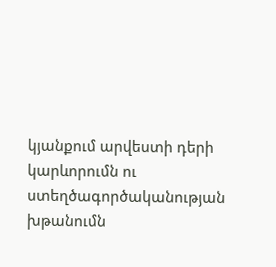կյանքում արվեստի դերի կարևորումն ու ստեղծագործականության խթանումն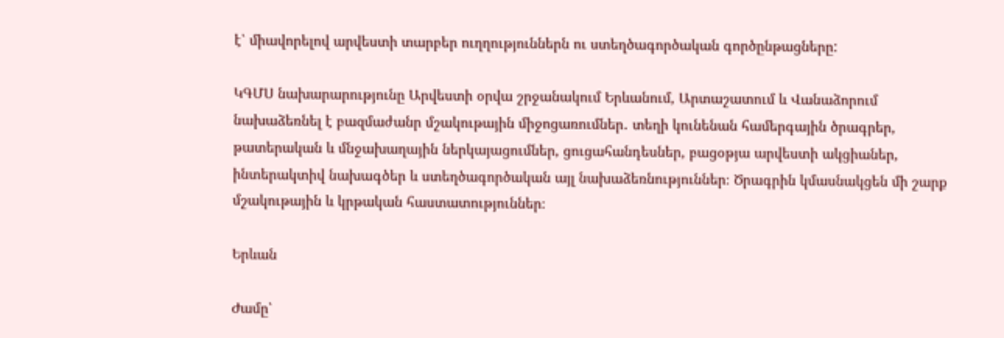է՝ միավորելով արվեստի տարբեր ուղղություններն ու ստեղծագործական գործընթացները:

ԿԳՄՍ նախարարությունը Արվեստի օրվա շրջանակում Երևանում, Արտաշատում և Վանաձորում նախաձեռնել է բազմաժանր մշակութային միջոցառումներ․ տեղի կունենան համերգային ծրագրեր, թատերական և մնջախաղային ներկայացումներ, ցուցահանդեսներ, բացօթյա արվեստի ակցիաներ, ինտերակտիվ նախագծեր և ստեղծագործական այլ նախաձեռնություններ։ Ծրագրին կմասնակցեն մի շարք մշակութային և կրթական հաստատություններ։

Երևան

Ժամը՝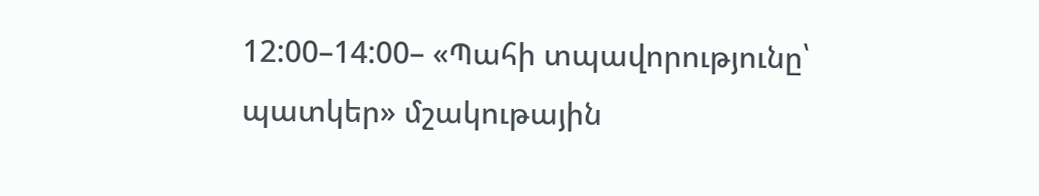12:00–14:00– «Պահի տպավորությունը՝ պատկեր» մշակութային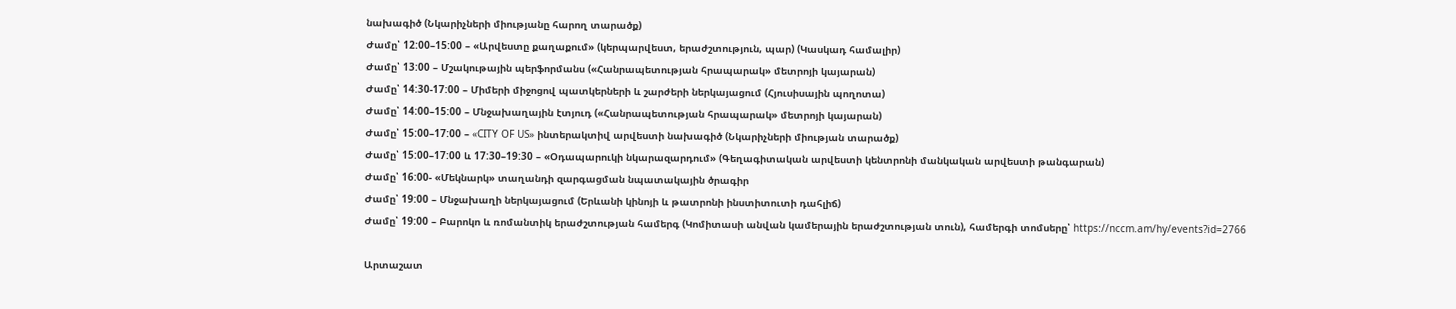նախագիծ (Նկարիչների միությանը հարող տարածք)
Ժամը՝ 12:00–15:00 – «Արվեստը քաղաքում» (կերպարվեստ, երաժշտություն, պար) (Կասկադ համալիր)
Ժամը՝ 13:00 – Մշակութային պերֆորմանս («Հանրապետության հրապարակ» մետրոյի կայարան)
Ժամը՝ 14:30-17:00 – Միմերի միջոցով պատկերների և շարժերի ներկայացում (Հյուսիսային պողոտա)
Ժամը՝ 14:00–15:00 – Մնջախաղային էտյուդ («Հանրապետության հրապարակ» մետրոյի կայարան)
Ժամը՝ 15:00–17:00 – «CITY OF US» ինտերակտիվ արվեստի նախագիծ (Նկարիչների միության տարածք)
Ժամը՝ 15:00–17:00 և 17:30–19:30 – «Օդապարուկի նկարազարդում» (Գեղագիտական արվեստի կենտրոնի մանկական արվեստի թանգարան)
Ժամը՝ 16:00- «Մեկնարկ» տաղանդի զարգացման նպատակային ծրագիր
Ժամը՝ 19:00 – Մնջախաղի ներկայացում (Երևանի կինոյի և թատրոնի ինստիտուտի դահլիճ)
Ժամը՝ 19:00 – Բարոկո և ռոմանտիկ երաժշտության համերգ (Կոմիտասի անվան կամերային երաժշտության տուն), համերգի տոմսերը՝ https://nccm.am/hy/events?id=2766

Արտաշատ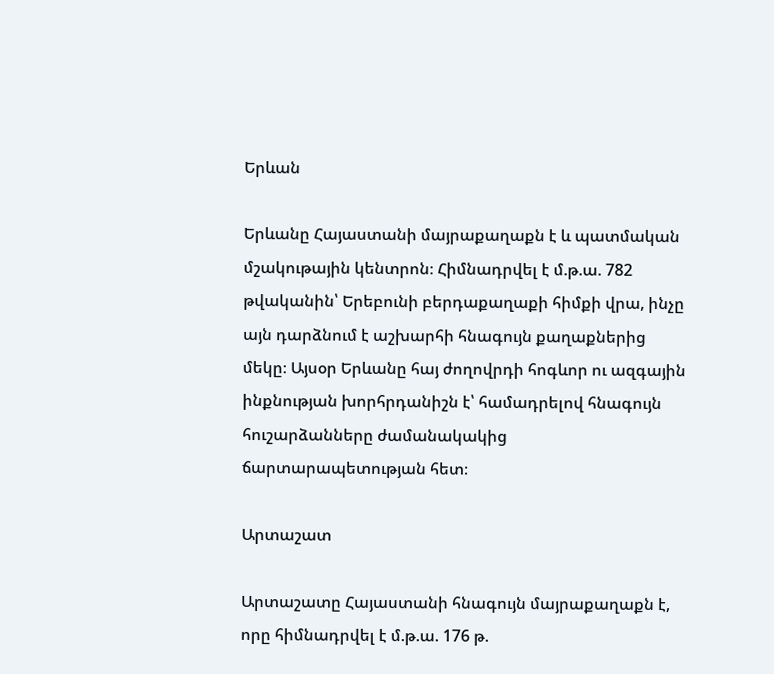Երևան

Երևանը Հայաստանի մայրաքաղաքն է և պատմական մշակութային կենտրոն։ Հիմնադրվել է մ.թ.ա. 782 թվականին՝ Երեբունի բերդաքաղաքի հիմքի վրա, ինչը այն դարձնում է աշխարհի հնագույն քաղաքներից մեկը։ Այսօր Երևանը հայ ժողովրդի հոգևոր ու ազգային ինքնության խորհրդանիշն է՝ համադրելով հնագույն հուշարձանները ժամանակակից ճարտարապետության հետ։

Արտաշատ

Արտաշատը Հայաստանի հնագույն մայրաքաղաքն է, որը հիմնադրվել է մ.թ.ա. 176 թ.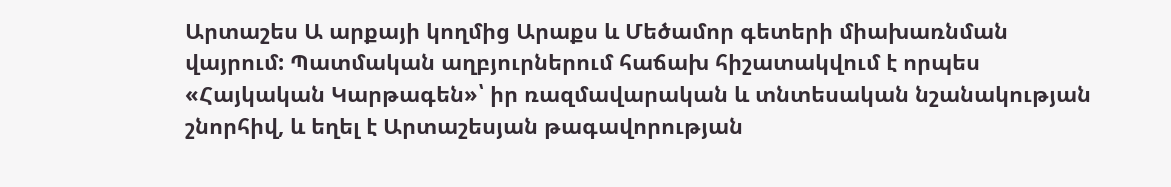Արտաշես Ա արքայի կողմից Արաքս և Մեծամոր գետերի միախառնման վայրում: Պատմական աղբյուրներում հաճախ հիշատակվում է որպես «Հայկական Կարթագեն»՝ իր ռազմավարական և տնտեսական նշանակության շնորհիվ, և եղել է Արտաշեսյան թագավորության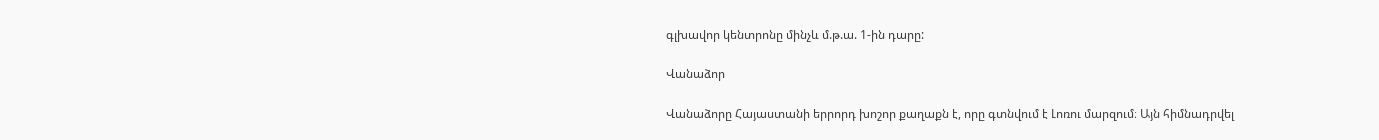գլխավոր կենտրոնը մինչև մ.թ.ա. 1-ին դարը:

Վանաձոր

Վանաձորը Հայաստանի երրորդ խոշոր քաղաքն է, որը գտնվում է Լոռու մարզում։ Այն հիմնադրվել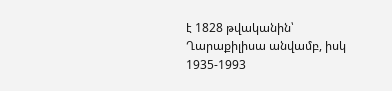է 1828 թվականին՝ Ղարաքիլիսա անվամբ, իսկ 1935-1993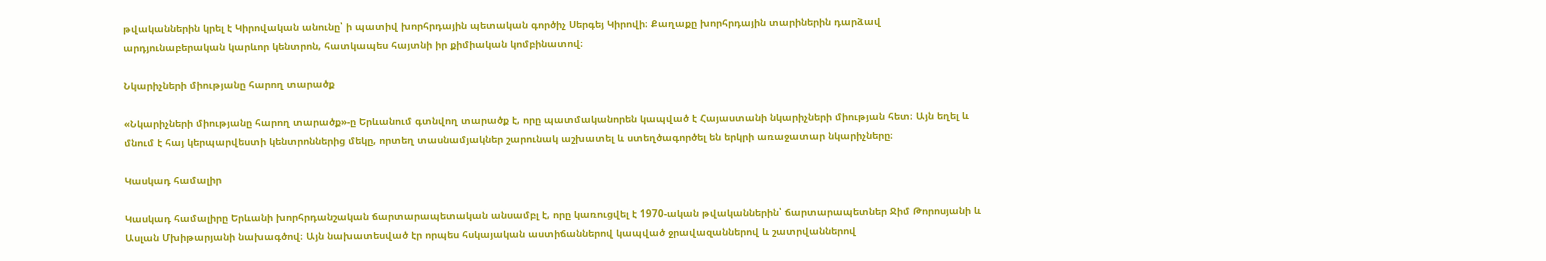թվականներին կրել է Կիրովական անունը՝ ի պատիվ խորհրդային պետական գործիչ Սերգեյ Կիրովի։ Քաղաքը խորհրդային տարիներին դարձավ արդյունաբերական կարևոր կենտրոն, հատկապես հայտնի իր քիմիական կոմբինատով։

Նկարիչների միությանը հարող տարածք

«Նկարիչների միությանը հարող տարածք»-ը Երևանում գտնվող տարածք է, որը պատմականորեն կապված է Հայաստանի նկարիչների միության հետ։ Այն եղել և մնում է հայ կերպարվեստի կենտրոններից մեկը, որտեղ տասնամյակներ շարունակ աշխատել և ստեղծագործել են երկրի առաջատար նկարիչները։

Կասկադ համալիր

Կասկադ համալիրը Երևանի խորհրդանշական ճարտարապետական անսամբլ է, որը կառուցվել է 1970-ական թվականներին՝ ճարտարապետներ Ջիմ Թորոսյանի և Ասլան Մխիթարյանի նախագծով։ Այն նախատեսված էր որպես հսկայական աստիճաններով կապված ջրավազաններով և շատրվաններով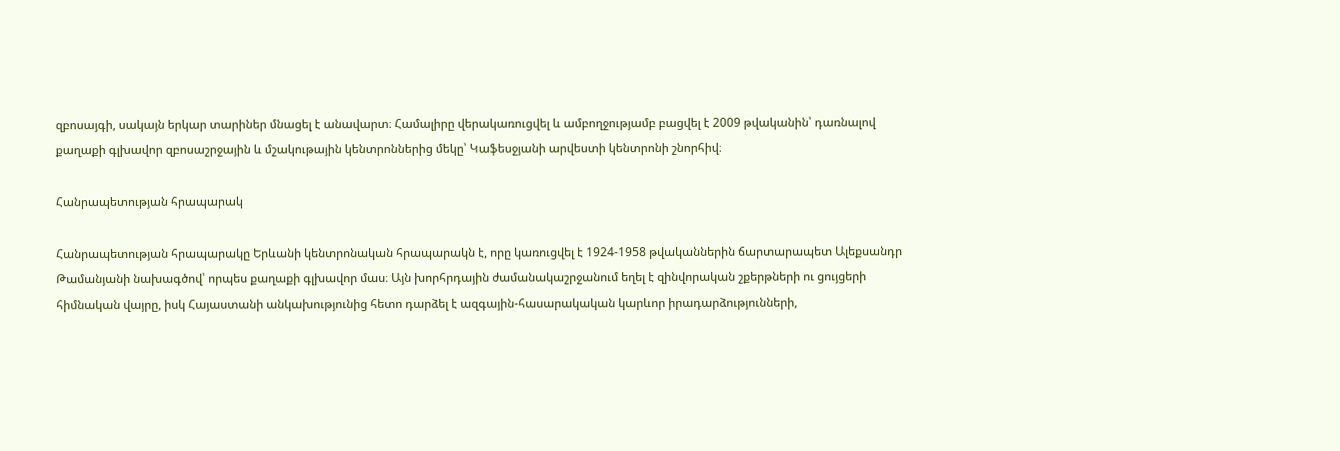զբոսայգի, սակայն երկար տարիներ մնացել է անավարտ։ Համալիրը վերակառուցվել և ամբողջությամբ բացվել է 2009 թվականին՝ դառնալով քաղաքի գլխավոր զբոսաշրջային և մշակութային կենտրոններից մեկը՝ Կաֆեսջյանի արվեստի կենտրոնի շնորհիվ։

Հանրապետության հրապարակ

Հանրապետության հրապարակը Երևանի կենտրոնական հրապարակն է, որը կառուցվել է 1924-1958 թվականներին ճարտարապետ Ալեքսանդր Թամանյանի նախագծով՝ որպես քաղաքի գլխավոր մաս։ Այն խորհրդային ժամանակաշրջանում եղել է զինվորական շքերթների ու ցույցերի հիմնական վայրը, իսկ Հայաստանի անկախությունից հետո դարձել է ազգային-հասարակական կարևոր իրադարձությունների,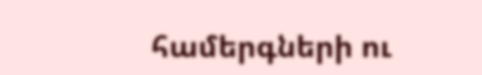համերգների ու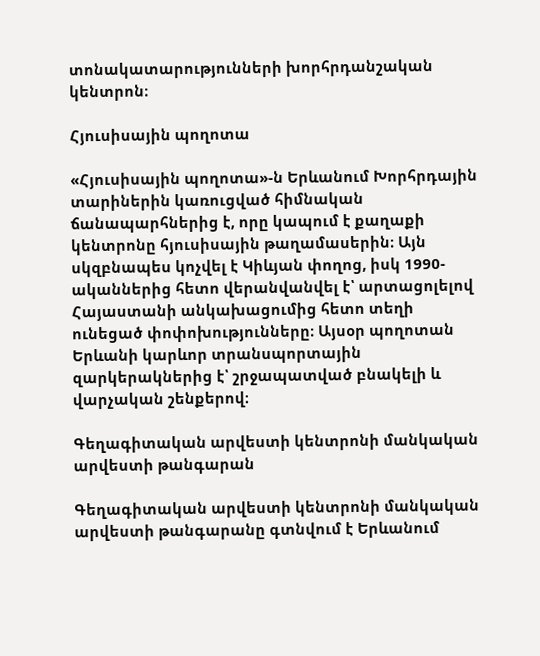տոնակատարությունների խորհրդանշական կենտրոն։

Հյուսիսային պողոտա

«Հյուսիսային պողոտա»-ն Երևանում Խորհրդային տարիներին կառուցված հիմնական ճանապարհներից է, որը կապում է քաղաքի կենտրոնը հյուսիսային թաղամասերին։ Այն սկզբնապես կոչվել է Կիևյան փողոց, իսկ 1990-ականներից հետո վերանվանվել է՝ արտացոլելով Հայաստանի անկախացումից հետո տեղի ունեցած փոփոխությունները։ Այսօր պողոտան Երևանի կարևոր տրանսպորտային զարկերակներից է՝ շրջապատված բնակելի և վարչական շենքերով։

Գեղագիտական արվեստի կենտրոնի մանկական արվեստի թանգարան

Գեղագիտական արվեստի կենտրոնի մանկական արվեստի թանգարանը գտնվում է Երևանում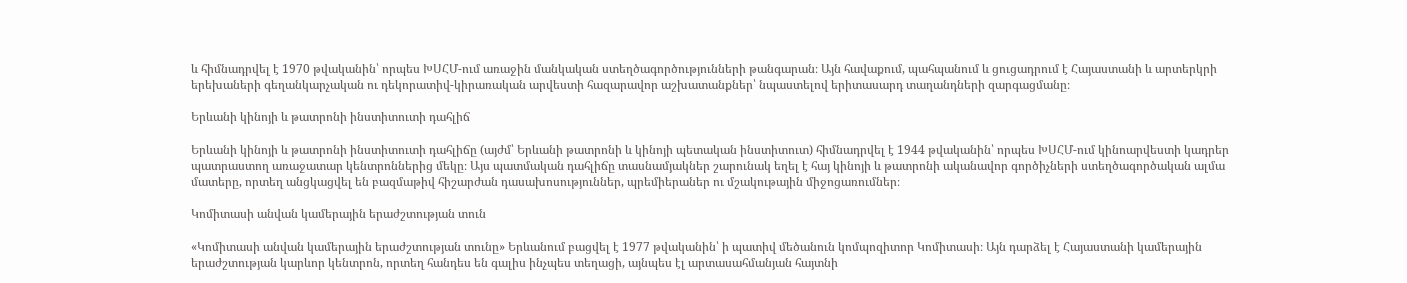և հիմնադրվել է 1970 թվականին՝ որպես ԽՍՀՄ-ում առաջին մանկական ստեղծագործությունների թանգարան։ Այն հավաքում, պահպանում և ցուցադրում է Հայաստանի և արտերկրի երեխաների գեղանկարչական ու դեկորատիվ-կիրառական արվեստի հազարավոր աշխատանքներ՝ նպաստելով երիտասարդ տաղանդների զարգացմանը։

Երևանի կինոյի և թատրոնի ինստիտուտի դահլիճ

Երևանի կինոյի և թատրոնի ինստիտուտի դահլիճը (այժմ՝ Երևանի թատրոնի և կինոյի պետական ինստիտուտ) հիմնադրվել է 1944 թվականին՝ որպես ԽՍՀՄ-ում կինոարվեստի կադրեր պատրաստող առաջատար կենտրոններից մեկը։ Այս պատմական դահլիճը տասնամյակներ շարունակ եղել է հայ կինոյի և թատրոնի ականավոր գործիչների ստեղծագործական ալմա մատերը, որտեղ անցկացվել են բազմաթիվ հիշարժան դասախոսություններ, պրեմիերաներ ու մշակութային միջոցառումներ։

Կոմիտասի անվան կամերային երաժշտության տուն

«Կոմիտասի անվան կամերային երաժշտության տունը» Երևանում բացվել է 1977 թվականին՝ ի պատիվ մեծանուն կոմպոզիտոր Կոմիտասի։ Այն դարձել է Հայաստանի կամերային երաժշտության կարևոր կենտրոն, որտեղ հանդես են գալիս ինչպես տեղացի, այնպես էլ արտասահմանյան հայտնի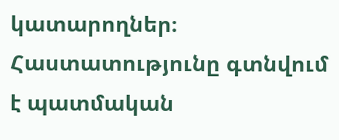կատարողներ։ Հաստատությունը գտնվում է պատմական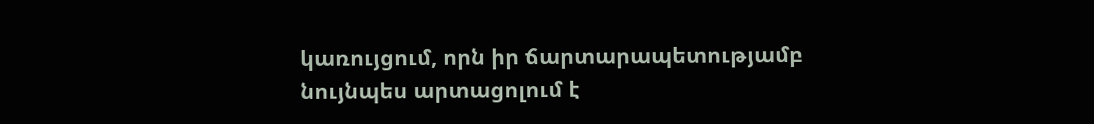կառույցում, որն իր ճարտարապետությամբ նույնպես արտացոլում է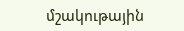մշակութային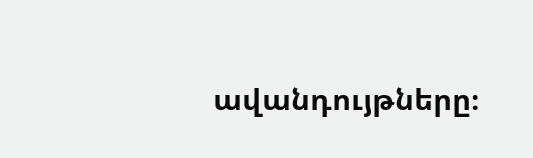ավանդույթները։